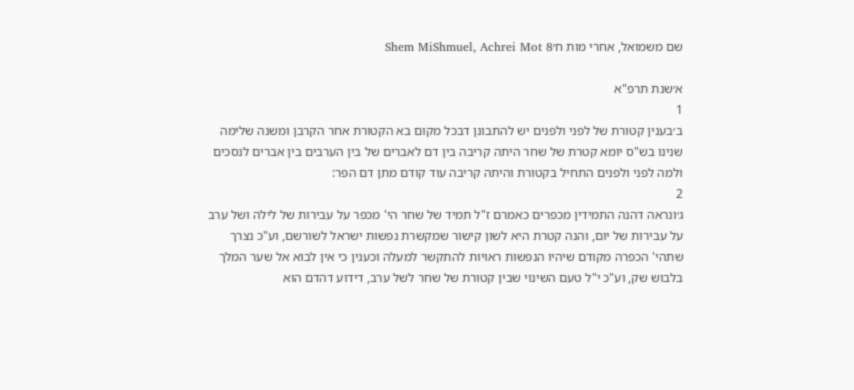שם משמואל, אחרי מות ח׳Shem MiShmuel, Achrei Mot 8

א׳שנת תרפ"א
1
ב׳בענין קטורת של לפני ולפנים יש להתבונן דבכל מקום בא הקטורת אחר הקרבן ומשנה שלימה שנינו בש"ס יומא קטרת של שחר היתה קריבה בין דם לאברים של בין הערבים בין אברים לנסכים ולמה לפני ולפנים התחיל בקטורת והיתה קריבה עוד קודם מתן דם הפר:
2
ג׳ונראה דהנה התמידין מכפרים כאמרם ז"ל תמיד של שחר הי' מכפר על עבירות של לילה ושל ערב על עבירות של יום, והנה קטרת היא לשון קישור שמקשרת נפשות ישראל לשורשם, וע"כ נצרך שתהי' הכפרה מקודם שיהיו הנפשות ראויות להתקשר למעלה וכענין כי אין לבוא אל שער המלך בלבוש שק, וע"כ י"ל טעם השינוי שבין קטורת של שחר לשל ערב, דידוע דהדם הוא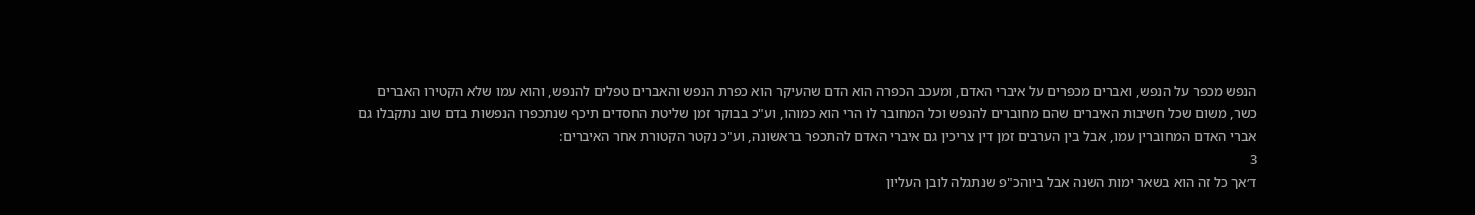הנפש מכפר על הנפש, ואברים מכפרים על איברי האדם, ומעכב הכפרה הוא הדם שהעיקר הוא כפרת הנפש והאברים טפלים להנפש, והוא עמו שלא הקטירו האברים כשר, משום שכל חשיבות האיברים שהם מחוברים להנפש וכל המחובר לו הרי הוא כמוהו, וע"כ בבוקר זמן שליטת החסדים תיכף שנתכפרו הנפשות בדם שוב נתקבלו גם אברי האדם המחוברין עמו, אבל בין הערבים זמן דין צריכין גם איברי האדם להתכפר בראשונה, וע"כ נקטר הקטורת אחר האיברים:
3
ד׳אך כל זה הוא בשאר ימות השנה אבל ביוהכ"פ שנתגלה לובן העליון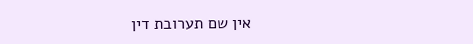אין שם תערובת דין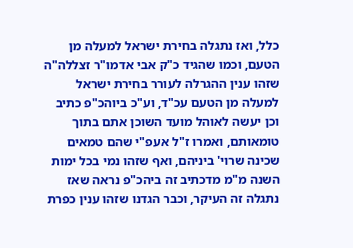כלל, ואז נתגלה בחירת ישראל למעלה מן הטעם, וכמו שהגיד כ"ק אבי אדמו"ר זצללה"ה שזהו ענין ההגרלה לעורר בחירת ישראל למעלה מן הטעם עכ"ד, וע"כ ביוהכ"פ כתיב וכן יעשה לאוהל מועד השוכן אתם בתוך טומאותם, ואמרו ז"ל אעפ"י שהם טמאים שכינה שרוי' ביניהם, ואף שזהו נמי בכל ימות השנה מ"מ מדכתיב זה ביהכ"פ נראה שאז נתגלה זה העיקר, וכבר הגדנו שזהו ענין כפרת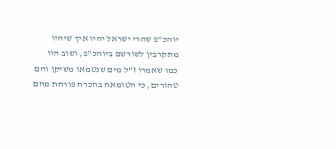יוהכ"פ שהרי ישראל יהיו איך שיהיו מתקרבין לשורשם ביוהכ"פ, ושוב הוו כמו שאמרו ז"ל מים שנטמאו משיקן והם טהורים, כי הטומאה בהכרח פורחת מהם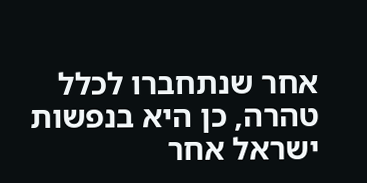אחר שנתחברו לכלל טהרה, כן היא בנפשות ישראל אחר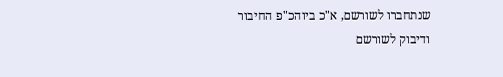שנתחברו לשורשם, א"כ ביוהכ"פ החיבור ודיבוק לשורשם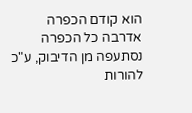הוא קודם הכפרה אדרבה כל הכפרה נסתעפה מן הדיבוק, ע"כ להורות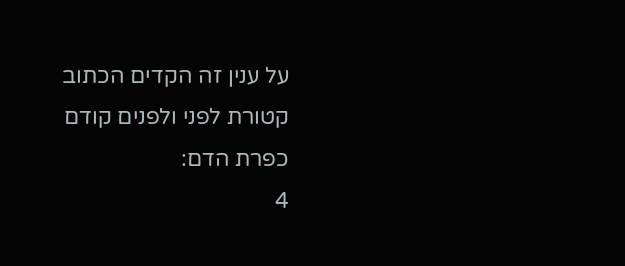על ענין זה הקדים הכתוב קטורת לפני ולפנים קודם כפרת הדם:
4